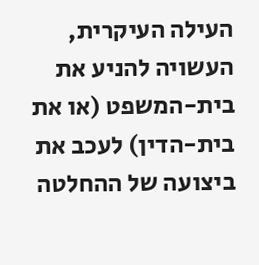העילה העיקרית, העשויה להניע את בית-המשפט (או את בית-הדין) לעכב את ביצועה של ההחלטה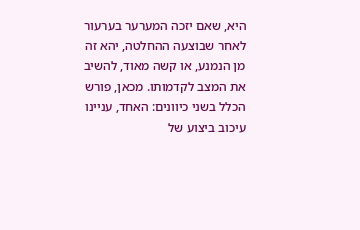היא, שאם יזכה המערער בערעור לאחר שבוצעה ההחלטה, יהא זה מן הנמנע, או קשה מאוד, להשיב את המצב לקדמותו. מכאן, פורש הכלל בשני כיוונים: האחד, עניינו עיכוב ביצוע של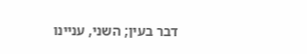דבר בעין; השני, עניינו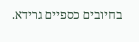בחיובים כספיים גרידא.